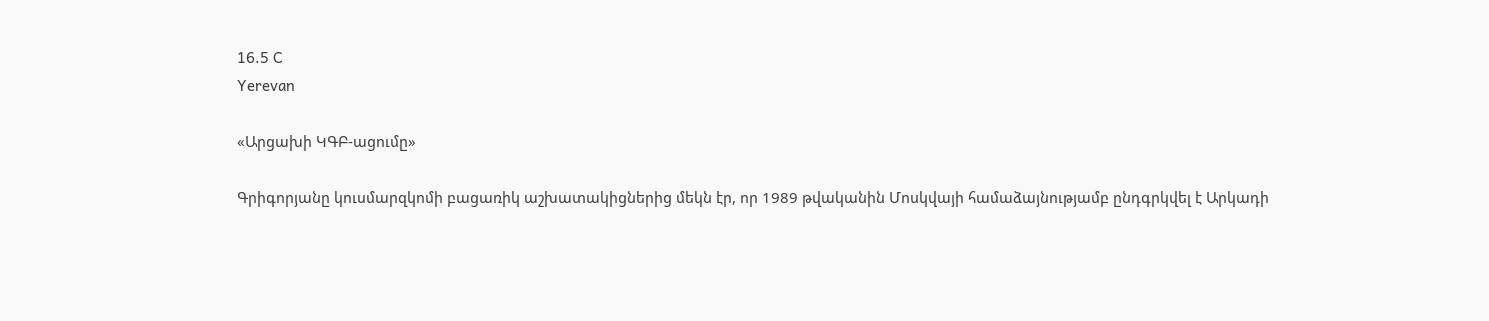16.5 C
Yerevan

«Արցախի ԿԳԲ-ացումը»

Գրիգորյանը կուսմարզկոմի բացառիկ աշխատակիցներից մեկն էր, որ 1989 թվականին Մոսկվայի համաձայնությամբ ընդգրկվել է Արկադի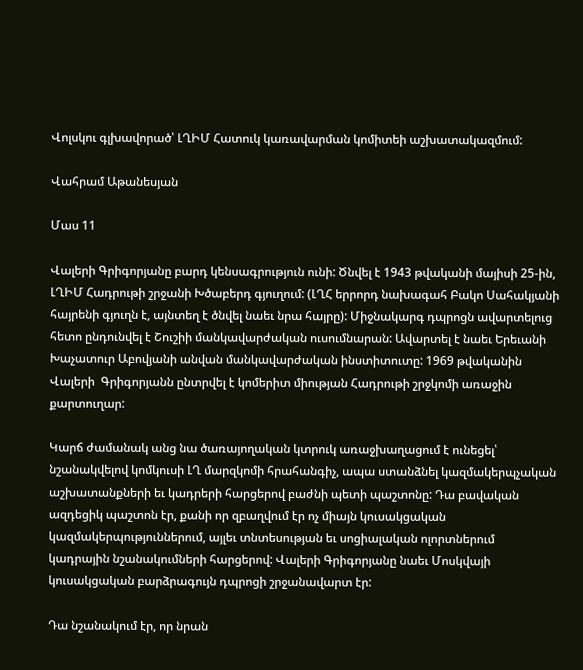Վոլսկու գլխավորած՝ ԼՂԻՄ Հատուկ կառավարման կոմիտեի աշխատակազմում:

Վահրամ Աթանեսյան

Մաս 11

Վալերի Գրիգորյանը բարդ կենսագրություն ունի: Ծնվել է 1943 թվականի մայիսի 25-ին, ԼՂԻՄ Հադրութի շրջանի Խծաբերդ գյուղում: (ԼՂՀ երրորդ նախագահ Բակո Սահակյանի հայրենի գյուղն է, այնտեղ է ծնվել նաեւ նրա հայրը): Միջնակարգ դպրոցն ավարտելուց հետո ընդունվել է Շուշիի մանկավարժական ուսումնարան: Ավարտել է նաեւ Երեւանի Խաչատուր Աբովյանի անվան մանկավարժական ինստիտուտը: 1969 թվականին Վալերի  Գրիգորյանն ընտրվել է կոմերիտ միության Հադրութի շրջկոմի առաջին քարտուղար:

Կարճ ժամանակ անց նա ծառայողական կտրուկ առաջխաղացում է ունեցել՝ նշանակվելով կոմկուսի ԼՂ մարզկոմի հրահանգիչ, ապա ստանձնել կազմակերպչական աշխատանքների եւ կադրերի հարցերով բաժնի պետի պաշտոնը: Դա բավական ազդեցիկ պաշտոն էր, քանի որ զբաղվում էր ոչ միայն կուսակցական կազմակերպություններում, այլեւ տնտեսության եւ սոցիալական ոլորտներում կադրային նշանակումների հարցերով: Վալերի Գրիգորյանը նաեւ Մոսկվայի կուսակցական բարձրագույն դպրոցի շրջանավարտ էր:

Դա նշանակում էր, որ նրան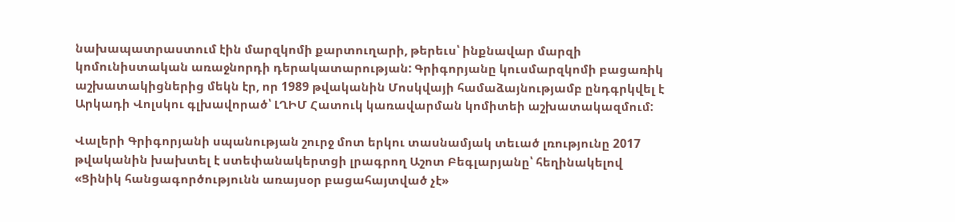նախապատրաստում էին մարզկոմի քարտուղարի, թերեւս՝ ինքնավար մարզի կոմունիստական առաջնորդի դերակատարության: Գրիգորյանը կուսմարզկոմի բացառիկ աշխատակիցներից մեկն էր, որ 1989 թվականին Մոսկվայի համաձայնությամբ ընդգրկվել է Արկադի Վոլսկու գլխավորած՝ ԼՂԻՄ Հատուկ կառավարման կոմիտեի աշխատակազմում:

Վալերի Գրիգորյանի սպանության շուրջ մոտ երկու տասնամյակ տեւած լռությունը 2017 թվականին խախտել է ստեփանակերտցի լրագրող Աշոտ Բեգլարյանը՝ հեղինակելով «Ցինիկ հանցագործությունն առայսօր բացահայտված չէ»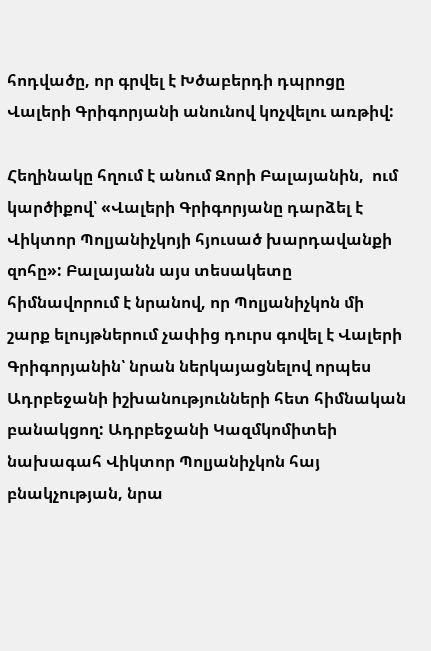հոդվածը, որ գրվել է Խծաբերդի դպրոցը Վալերի Գրիգորյանի անունով կոչվելու առթիվ:

Հեղինակը հղում է անում Զորի Բալայանին,  ում կարծիքով՝ «Վալերի Գրիգորյանը դարձել է Վիկտոր Պոլյանիչկոյի հյուսած խարդավանքի զոհը»: Բալայանն այս տեսակետը հիմնավորում է նրանով, որ Պոլյանիչկոն մի շարք ելույթներում չափից դուրս գովել է Վալերի Գրիգորյանին՝ նրան ներկայացնելով որպես Ադրբեջանի իշխանությունների հետ հիմնական բանակցող: Ադրբեջանի Կազմկոմիտեի նախագահ Վիկտոր Պոլյանիչկոն հայ բնակչության, նրա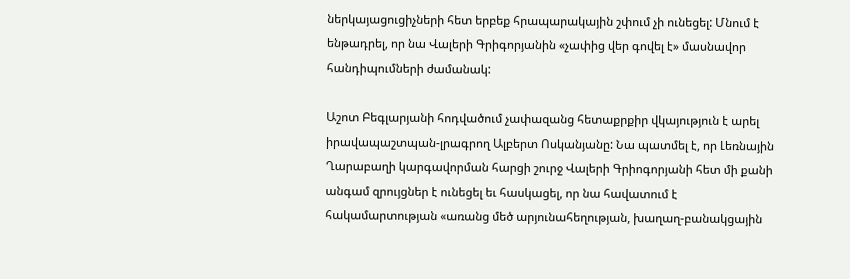ներկայացուցիչների հետ երբեք հրապարակային շփում չի ունեցել: Մնում է ենթադրել, որ նա Վալերի Գրիգորյանին «չափից վեր գովել է» մասնավոր հանդիպումների ժամանակ:

Աշոտ Բեգլարյանի հոդվածում չափազանց հետաքրքիր վկայություն է արել իրավապաշտպան-լրագրող Ալբերտ Ոսկանյանը: Նա պատմել է, որ Լեռնային Ղարաբաղի կարգավորման հարցի շուրջ Վալերի Գրիոգորյանի հետ մի քանի անգամ զրույցներ է ունեցել եւ հասկացել, որ նա հավատում է հակամարտության «առանց մեծ արյունահեղության, խաղաղ-բանակցային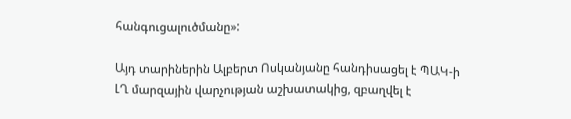հանգուցալուծմանը»:

Այդ տարիներին Ալբերտ Ոսկանյանը հանդիսացել է ՊԱԿ‑ի ԼՂ մարզային վարչության աշխատակից, զբաղվել է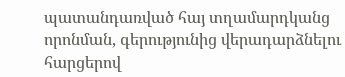պատանդառված հայ տղամարդկանց որոնման, գերությունից վերադարձնելու հարցերով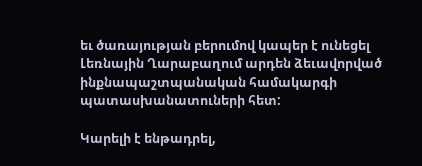եւ ծառայության բերումով կապեր է ունեցել Լեռնային Ղարաբաղում արդեն ձեւավորված ինքնապաշտպանական համակարգի պատասխանատուների հետ:

Կարելի է ենթադրել,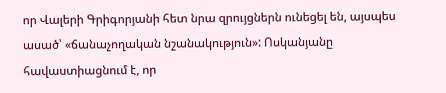որ Վալերի Գրիգորյանի հետ նրա զրույցներն ունեցել են, այսպես ասած՝ «ճանաչողական նշանակություն»: Ոսկանյանը հավաստիացնում է, որ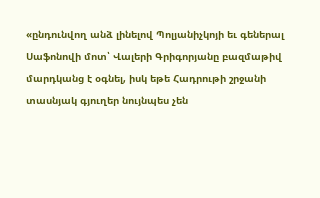«ընդունվող անձ լինելով Պոլյանիչկոյի եւ գեներալ Սաֆոնովի մոտ՝ Վալերի Գրիգորյանը բազմաթիվ մարդկանց է օգնել, իսկ եթե Հադրութի շրջանի տասնյակ գյուղեր նույնպես չեն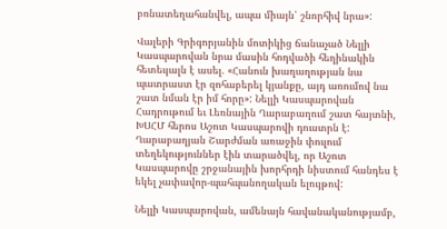բռնատեղահանվել, ապա միայն՝ շնորհիվ նրա»:

Վալերի Գրիգորյանին մոտիկից ճանաչած Նելլի Կասպարովան նրա մասին հոդվածի հեղինակին հետեւյալն է ասել. «Հանուն խաղաղության նա պատրաստ էր զոհաբերել կյանքը, այդ առումով նա շատ նման էր իմ հորը»: Նելլի Կասպարովան Հադրութում եւ Լեռնային Ղարաբաղում շատ հայտնի, ԽՍՀՄ հերոս Աշոտ Կասպարովի դուստրն է: Ղարաբաղյան Շարժման առաջին փուլում տեղեկություններ էին տարածվել, որ Աշոտ Կասպարովը շրջանային խորհրդի նիստում հանդես է եկել չափավոր-պահպանողական ելույթով:

Նելլի Կասպարովան, ամենայն հավանականությամբ,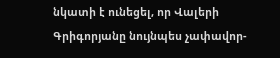նկատի է ունեցել, որ Վալերի Գրիգորյանը նույնպես չափավոր-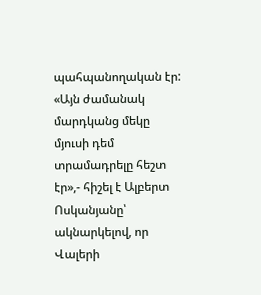պահպանողական էր: «Այն ժամանակ մարդկանց մեկը մյուսի դեմ տրամադրելը հեշտ էր»,- հիշել է Ալբերտ Ոսկանյանը՝ ակնարկելով, որ Վալերի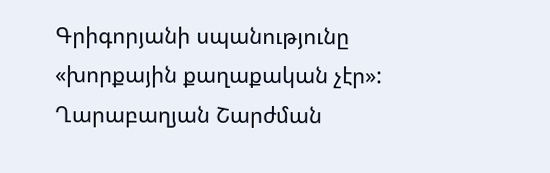Գրիգորյանի սպանությունը «խորքային քաղաքական չէր»: Ղարաբաղյան Շարժման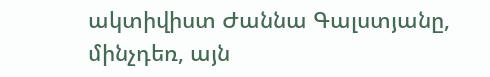ակտիվիստ Ժաննա Գալստյանը, մինչդեռ, այն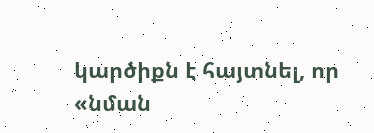կարծիքն է հայտնել, որ «նման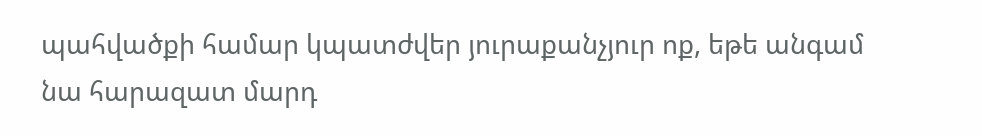պահվածքի համար կպատժվեր յուրաքանչյուր ոք, եթե անգամ նա հարազատ մարդ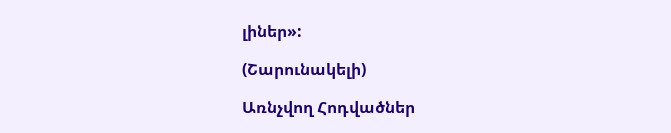լիներ»:

(Շարունակելի)

Առնչվող Հոդվածներ